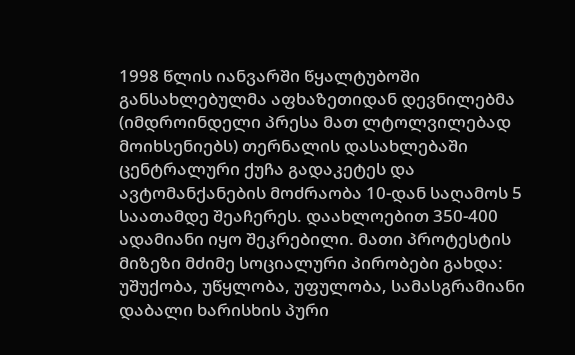1998 წლის იანვარში წყალტუბოში განსახლებულმა აფხაზეთიდან დევნილებმა (იმდროინდელი პრესა მათ ლტოლვილებად მოიხსენიებს) თერნალის დასახლებაში ცენტრალური ქუჩა გადაკეტეს და ავტომანქანების მოძრაობა 10-დან საღამოს 5 საათამდე შეაჩერეს. დაახლოებით 350-400 ადამიანი იყო შეკრებილი. მათი პროტესტის მიზეზი მძიმე სოციალური პირობები გახდა: უშუქობა, უწყლობა, უფულობა, სამასგრამიანი დაბალი ხარისხის პური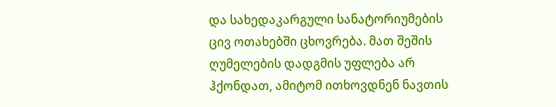და სახედაკარგული სანატორიუმების ცივ ოთახებში ცხოვრება. მათ შეშის ღუმელების დადგმის უფლება არ ჰქონდათ, ამიტომ ითხოვდნენ ნავთის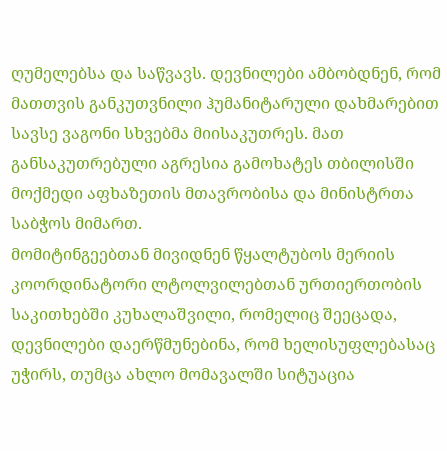ღუმელებსა და საწვავს. დევნილები ამბობდნენ, რომ მათთვის განკუთვნილი ჰუმანიტარული დახმარებით სავსე ვაგონი სხვებმა მიისაკუთრეს. მათ განსაკუთრებული აგრესია გამოხატეს თბილისში მოქმედი აფხაზეთის მთავრობისა და მინისტრთა საბჭოს მიმართ.
მომიტინგეებთან მივიდნენ წყალტუბოს მერიის კოორდინატორი ლტოლვილებთან ურთიერთობის საკითხებში კუხალაშვილი, რომელიც შეეცადა, დევნილები დაერწმუნებინა, რომ ხელისუფლებასაც უჭირს, თუმცა ახლო მომავალში სიტუაცია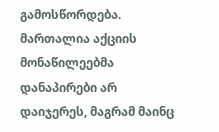გამოსწორდება. მართალია აქციის მონაწილეებმა დანაპირები არ დაიჯერეს, მაგრამ მაინც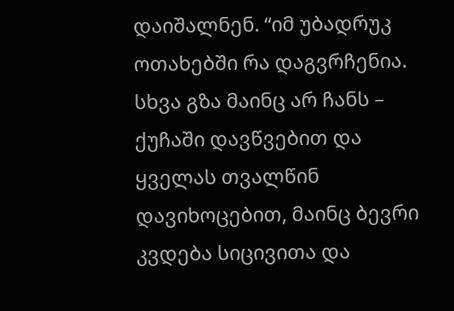დაიშალნენ. “იმ უბადრუკ ოთახებში რა დაგვრჩენია. სხვა გზა მაინც არ ჩანს – ქუჩაში დავწვებით და ყველას თვალწინ დავიხოცებით, მაინც ბევრი კვდება სიცივითა და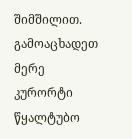შიმშილით. გამოაცხადეთ მერე კურორტი წყალტუბო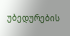უბედურების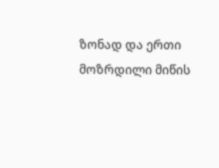ზონად და ერთი მოზრდილი მიწის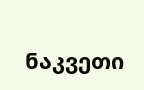ნაკვეთი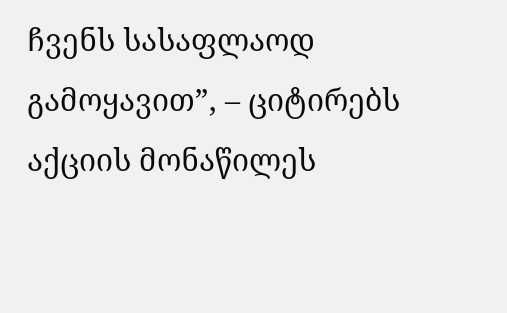ჩვენს სასაფლაოდ გამოყავით”, – ციტირებს აქციის მონაწილეს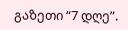გაზეთი “7 დღე”.